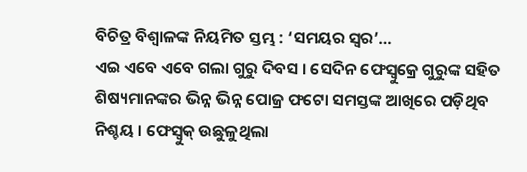ବିଚିତ୍ର ବିଶ୍ୱାଳଙ୍କ ନିୟମିତ ସ୍ତମ୍ଭ : ‘ସମୟର ସ୍ୱର’…
ଏଇ ଏବେ ଏବେ ଗଲା ଗୁରୁ ଦିବସ । ସେଦିନ ଫେସ୍ବୁକ୍ରେ ଗୁରୁଙ୍କ ସହିତ ଶିଷ୍ୟମାନଙ୍କର ଭିନ୍ନ ଭିନ୍ନ ପୋଜ୍ର ଫଟୋ ସମସ୍ତଙ୍କ ଆଖିରେ ପଡ଼ିଥିବ ନିଶ୍ଚୟ । ଫେସ୍ବୁକ୍ ଉଛୁଳୁଥିଲା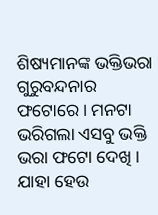ଶିଷ୍ୟମାନଙ୍କ ଭକ୍ତିଭରା ଗୁରୁବନ୍ଦନାର ଫଟୋରେ । ମନଟା ଭରିଗଲା ଏସବୁ ଭକ୍ତି ଭରା ଫଟୋ ଦେଖି । ଯାହା ହେଉ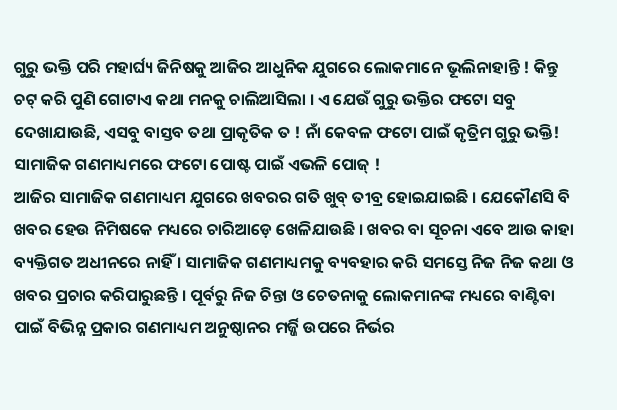ଗୁରୁ ଭକ୍ତି ପରି ମହାର୍ଘ୍ୟ ଜିନିଷକୁ ଆଜିର ଆଧୁନିକ ଯୁଗରେ ଲୋକମାନେ ଭୂଲିନାହାନ୍ତି ! କିନ୍ତୁ ଚଟ୍ କରି ପୁଣି ଗୋଟାଏ କଥା ମନକୁ ଚାଲିଆସିଲା । ଏ ଯେଉଁ ଗୁରୁ ଭକ୍ତିର ଫଟୋ ସବୁ ଦେଖାଯାଉଛି, ଏସବୁ ବାସ୍ତବ ତଥା ପ୍ରାକୃତିକ ତ ! ନାଁ କେବଳ ଫଟୋ ପାଇଁ କୃତ୍ରିମ ଗୁରୁ ଭକ୍ତି! ସାମାଜିକ ଗଣମାଧ୍ୟମରେ ଫଟୋ ପୋଷ୍ଟ ପାଇଁ ଏଭଳି ପୋଜ୍ !
ଆଜିର ସାମାଜିକ ଗଣମାଧ୍ୟମ ଯୁଗରେ ଖବରର ଗତି ଖୁବ୍ ତୀବ୍ର ହୋଇଯାଇଛି । ଯେକୌଣସି ବି ଖବର ହେଉ ନିମିଷକେ ମଧ୍ୟରେ ଚାରିଆଡ଼େ ଖେଳିଯାଉଛି । ଖବର ବା ସୂଚନା ଏବେ ଆଉ କାହା ବ୍ୟକ୍ତିଗତ ଅଧୀନରେ ନାହିଁ । ସାମାଜିକ ଗଣମାଧ୍ୟମକୁ ବ୍ୟବହାର କରି ସମସ୍ତେ ନିଜ ନିଜ କଥା ଓ ଖବର ପ୍ରଚାର କରିପାରୁଛନ୍ତି । ପୂର୍ବରୁ ନିଜ ଚିନ୍ତା ଓ ଚେତନାକୁ ଲୋକମାନଙ୍କ ମଧ୍ୟରେ ବାଣ୍ଟିବା ପାଇଁ ବିଭିନ୍ନ ପ୍ରକାର ଗଣମାଧ୍ୟମ ଅନୁଷ୍ଠାନର ମର୍ଜ୍ଜି ଉପରେ ନିର୍ଭର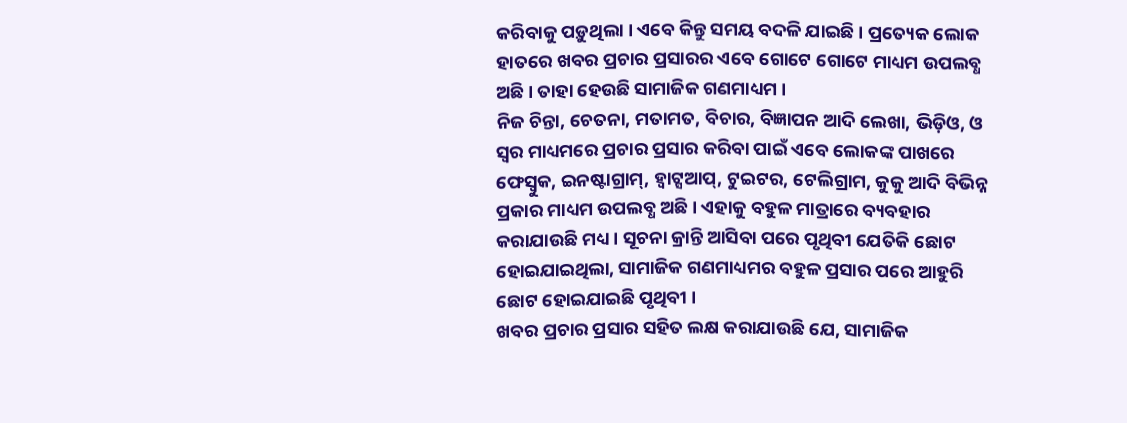କରିବାକୁ ପଡ଼ୁଥିଲା । ଏବେ କିନ୍ତୁ ସମୟ ବଦଳି ଯାଇଛି । ପ୍ରତ୍ୟେକ ଲୋକ ହାତରେ ଖବର ପ୍ରଚାର ପ୍ରସାରର ଏବେ ଗୋଟେ ଗୋଟେ ମାଧ୍ୟମ ଉପଲବ୍ଧ ଅଛି । ତାହା ହେଉଛି ସାମାଜିକ ଗଣମାଧ୍ୟମ ।
ନିଜ ଚିନ୍ତା, ଚେତନା, ମତାମତ, ବିଚାର, ବିଜ୍ଞାପନ ଆଦି ଲେଖା, ଭିଡ଼ିଓ, ଓ ସ୍ୱର ମାଧ୍ୟମରେ ପ୍ରଚାର ପ୍ରସାର କରିବା ପାଇଁ ଏବେ ଲୋକଙ୍କ ପାଖରେ ଫେସ୍ବୁକ, ଇନଷ୍ଟାଗ୍ରାମ୍, ହ୍ୱାଟ୍ସଆପ୍, ଟୁଇଟର, ଟେଲିଗ୍ରାମ, କୁକୁ ଆଦି ବିଭିନ୍ନ ପ୍ରକାର ମାଧ୍ୟମ ଉପଲବ୍ଧ ଅଛି । ଏହାକୁ ବହୁଳ ମାତ୍ରାରେ ବ୍ୟବହାର କରାଯାଉଛି ମଧ୍ୟ । ସୂଚନା କ୍ରାନ୍ତି ଆସିବା ପରେ ପୃଥିବୀ ଯେତିକି ଛୋଟ ହୋଇଯାଇଥିଲା, ସାମାଜିକ ଗଣମାଧ୍ୟମର ବହୁଳ ପ୍ରସାର ପରେ ଆହୁରି ଛୋଟ ହୋଇଯାଇଛି ପୃଥିବୀ ।
ଖବର ପ୍ରଚାର ପ୍ରସାର ସହିତ ଲକ୍ଷ କରାଯାଉଛି ଯେ, ସାମାଜିକ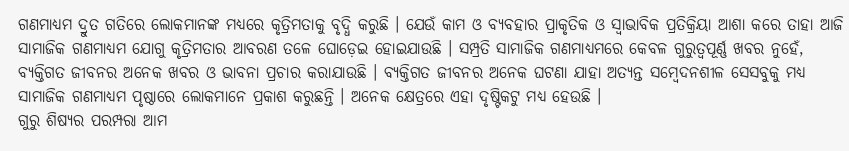ଗଣମାଧ୍ୟମ ଦ୍ରୁତ ଗତିରେ ଲୋକମାନଙ୍କ ମଧ୍ୟରେ କୃତ୍ରିମତାକୁ ବୃଦ୍ଧି କରୁଛି । ଯେଉଁ କାମ ଓ ବ୍ୟବହାର ପ୍ରାକୃତିକ ଓ ସ୍ୱାଭାବିକ ପ୍ରତିକ୍ରିୟା ଆଶା କରେ ତାହା ଆଜି ସାମାଜିକ ଗଣମାଧ୍ୟମ ଯୋଗୁ କୃତ୍ରିମତାର ଆବରଣ ତଳେ ଘୋଡ଼େଇ ହୋଇଯାଉଛି । ସମ୍ପ୍ରତି ସାମାଜିକ ଗଣମାଧ୍ୟମରେ କେବଳ ଗୁରୁତ୍ୱପୂର୍ଣ୍ଣ ଖବର ନୁହେଁ, ବ୍ୟକ୍ତିଗତ ଜୀବନର ଅନେକ ଖବର ଓ ଭାବନା ପ୍ରଚାର କରାଯାଉଛି । ବ୍ୟକ୍ତିଗତ ଜୀବନର ଅନେକ ଘଟଣା ଯାହା ଅତ୍ୟନ୍ତ ସମ୍ବେଦନଶୀଳ ସେସବୁକୁ ମଧ୍ୟ ସାମାଜିକ ଗଣମାଧ୍ୟମ ପୃଷ୍ଠାରେ ଲୋକମାନେ ପ୍ରକାଶ କରୁଛନ୍ତି । ଅନେକ କ୍ଷେତ୍ରରେ ଏହା ଦୃଷ୍ଟିକଟୁ ମଧ୍ୟ ହେଉଛି ।
ଗୁରୁ ଶିଷ୍ୟର ପରମ୍ପରା ଆମ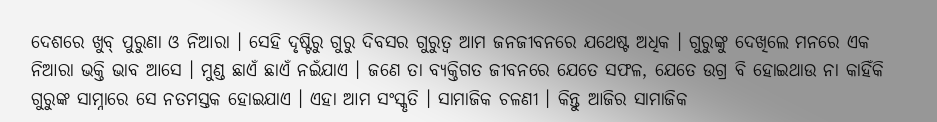ଦେଶରେ ଖୁବ୍ ପୁରୁଣା ଓ ନିଆରା । ସେହି ଦୃଷ୍ଟିରୁ ଗୁରୁ ଦିବସର ଗୁରୁତ୍ୱ ଆମ ଜନଜୀବନରେ ଯଥେଷ୍ଟ ଅଧିକ । ଗୁରୁଙ୍କୁ ଦେଖିଲେ ମନରେ ଏକ ନିଆରା ଭକ୍ତି ଭାବ ଆସେ । ମୁଣ୍ଡ ଛାଏଁ ଛାଏଁ ନଇଁଯାଏ । ଜଣେ ତା ବ୍ୟକ୍ତିଗତ ଜୀବନରେ ଯେତେ ସଫଳ, ଯେତେ ଉଗ୍ର ବି ହୋଇଥାଉ ନା କାହିଁକି ଗୁରୁଙ୍କ ସାମ୍ନାରେ ସେ ନତମସ୍ତକ ହୋଇଯାଏ । ଏହା ଆମ ସଂସ୍କୃତି । ସାମାଜିକ ଚଳଣୀ । କିନ୍ତୁ ଆଜିର ସାମାଜିକ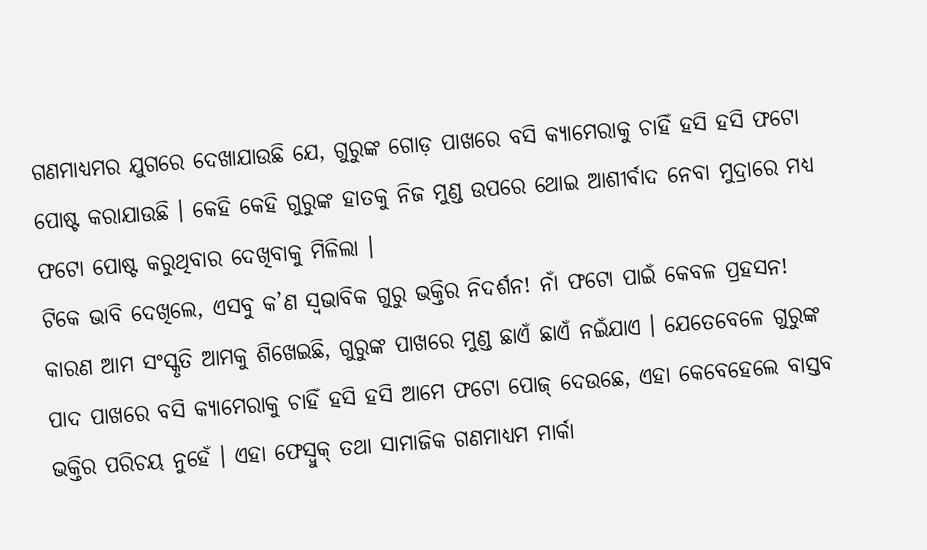ଗଣମାଧ୍ୟମର ଯୁଗରେ ଦେଖାଯାଉଛି ଯେ, ଗୁରୁଙ୍କ ଗୋଡ଼ ପାଖରେ ବସି କ୍ୟାମେରାକୁ ଚାହିଁ ହସି ହସି ଫଟୋ ପୋଷ୍ଟ କରାଯାଉଛି । କେହି କେହି ଗୁରୁଙ୍କ ହାତକୁ ନିଜ ମୁଣ୍ଡ ଉପରେ ଥୋଇ ଆଶୀର୍ବାଦ ନେବା ମୁଦ୍ରାରେ ମଧ୍ୟ ଫଟୋ ପୋଷ୍ଟ କରୁଥିବାର ଦେଖିବାକୁ ମିଳିଲା ।
ଟିକେ ଭାବି ଦେଖିଲେ, ଏସବୁ କ’ଣ ସ୍ୱଭାବିକ ଗୁରୁ ଭକ୍ତିର ନିଦର୍ଶନ! ନାଁ ଫଟୋ ପାଇଁ କେବଳ ପ୍ରହସନ! କାରଣ ଆମ ସଂସ୍କୃତି ଆମକୁ ଶିଖେଇଛି, ଗୁରୁଙ୍କ ପାଖରେ ମୁଣ୍ଡ ଛାଏଁ ଛାଏଁ ନଇଁଯାଏ । ଯେତେବେଳେ ଗୁରୁଙ୍କ ପାଦ ପାଖରେ ବସି କ୍ୟାମେରାକୁ ଚାହିଁ ହସି ହସି ଆମେ ଫଟୋ ପୋଜ୍ ଦେଉଛେ, ଏହା କେବେହେଲେ ବାସ୍ତବ ଭକ୍ତିର ପରିଚୟ ନୁହେଁ । ଏହା ଫେସ୍ବୁକ୍ ତଥା ସାମାଜିକ ଗଣମାଧ୍ୟମ ମାର୍କା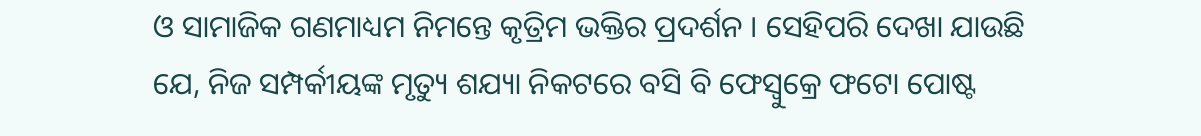ଓ ସାମାଜିକ ଗଣମାଧ୍ୟମ ନିମନ୍ତେ କୃତ୍ରିମ ଭକ୍ତିର ପ୍ରଦର୍ଶନ । ସେହିପରି ଦେଖା ଯାଉଛି ଯେ, ନିଜ ସମ୍ପର୍କୀୟଙ୍କ ମୃତ୍ୟୁ ଶଯ୍ୟା ନିକଟରେ ବସି ବି ଫେସ୍ବୁକ୍ରେ ଫଟୋ ପୋଷ୍ଟ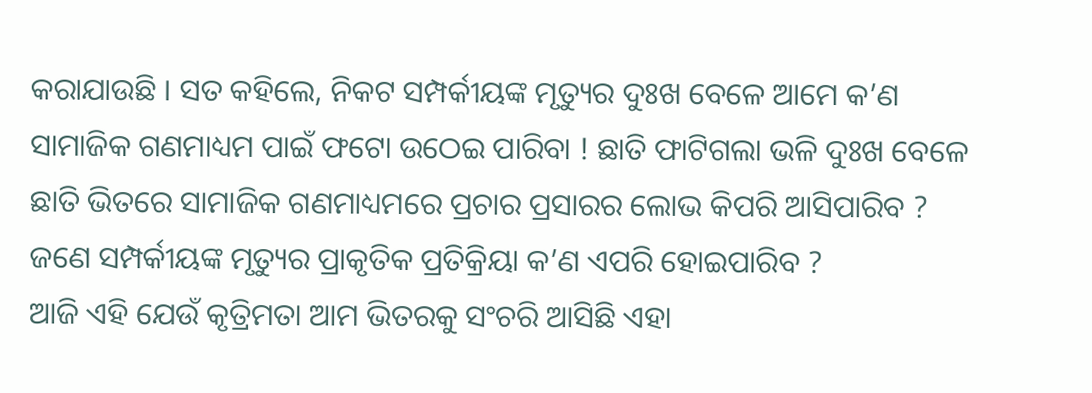କରାଯାଉଛି । ସତ କହିଲେ, ନିକଟ ସମ୍ପର୍କୀୟଙ୍କ ମୃତ୍ୟୁର ଦୁଃଖ ବେଳେ ଆମେ କ’ଣ ସାମାଜିକ ଗଣମାଧ୍ୟମ ପାଇଁ ଫଟୋ ଉଠେଇ ପାରିବା ! ଛାତି ଫାଟିଗଲା ଭଳି ଦୁଃଖ ବେଳେ ଛାତି ଭିତରେ ସାମାଜିକ ଗଣମାଧ୍ୟମରେ ପ୍ରଚାର ପ୍ରସାରର ଲୋଭ କିପରି ଆସିପାରିବ ? ଜଣେ ସମ୍ପର୍କୀୟଙ୍କ ମୃତ୍ୟୁର ପ୍ରାକୃତିକ ପ୍ରତିକ୍ରିୟା କ’ଣ ଏପରି ହୋଇପାରିବ ?
ଆଜି ଏହି ଯେଉଁ କୃତ୍ରିମତା ଆମ ଭିତରକୁ ସଂଚରି ଆସିଛି ଏହା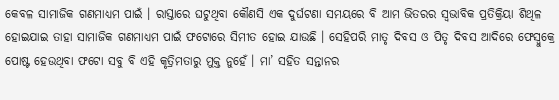କେବଳ ସାମାଜିକ ଗଣମାଧ୍ୟମ ପାଇଁ । ରାସ୍ତାରେ ଘଟୁଥିବା କୌଣସି ଏକ ଦୁର୍ଘଟଣା ସମୟରେ ବି ଆମ ଭିତରର ସ୍ୱଭାବିକ ପ୍ରତିକ୍ରିୟା ଶିଥିଳ ହୋଇଯାଇ ତାହା ସାମାଜିକ ଗଣମାଧ୍ୟମ ପାଇଁ ଫଟୋରେ ସିମୀତ ହୋଇ ଯାଉଛି । ସେହିପରି ମାତୃ ଦିବସ ଓ ପିତୃ ଦିବସ ଆଦିରେ ଫେସ୍ବୁକ୍ରେ ପୋଷ୍ଟ ହେଉଥିବା ଫଟୋ ସବୁ ବି ଏହି କୃତ୍ରିମତାରୁ ମୁକ୍ତ ନୁହେଁ । ମା’ ସହିତ ସନ୍ତାନର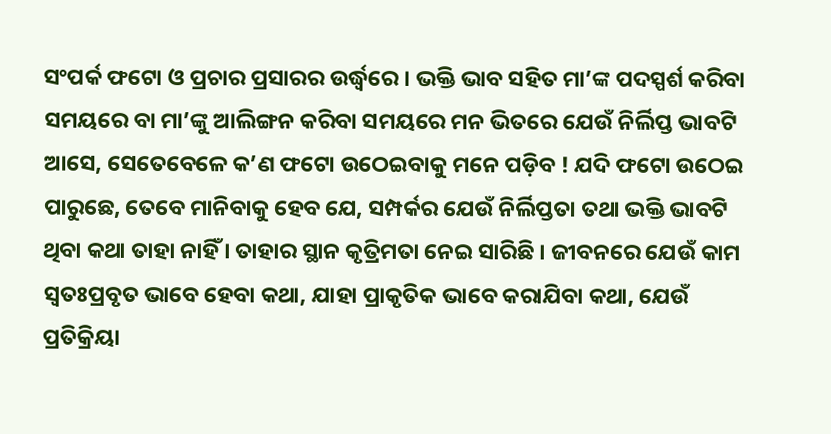ସଂପର୍କ ଫଟୋ ଓ ପ୍ରଚାର ପ୍ରସାରର ଉର୍ଦ୍ଧ୍ୱରେ । ଭକ୍ତି ଭାବ ସହିତ ମା’ଙ୍କ ପଦସ୍ପର୍ଶ କରିବା ସମୟରେ ବା ମା’ଙ୍କୁ ଆଲିଙ୍ଗନ କରିବା ସମୟରେ ମନ ଭିତରେ ଯେଉଁ ନିର୍ଲିପ୍ତ ଭାବଟି ଆସେ, ସେତେବେଳେ କ’ଣ ଫଟୋ ଉଠେଇବାକୁ ମନେ ପଡ଼ିବ ! ଯଦି ଫଟୋ ଉଠେଇ ପାରୁଛେ, ତେବେ ମାନିବାକୁ ହେବ ଯେ, ସମ୍ପର୍କର ଯେଉଁ ନିର୍ଲିପ୍ତତା ତଥା ଭକ୍ତି ଭାବଟି ଥିବା କଥା ତାହା ନାହିଁ । ତାହାର ସ୍ଥାନ କୃତ୍ରିମତା ନେଇ ସାରିଛି । ଜୀବନରେ ଯେଉଁ କାମ ସ୍ୱତଃପ୍ରବୃତ ଭାବେ ହେବା କଥା, ଯାହା ପ୍ରାକୃତିକ ଭାବେ କରାଯିବା କଥା, ଯେଉଁ ପ୍ରତିକ୍ରିୟା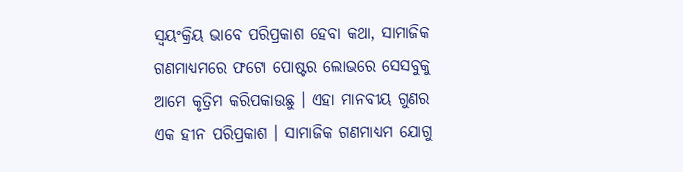ସ୍ୱୟଂକ୍ରିୟ ଭାବେ ପରିପ୍ରକାଶ ହେବା କଥା, ସାମାଜିକ ଗଣମାଧ୍ୟମରେ ଫଟୋ ପୋଷ୍ଟର ଲୋଭରେ ସେସବୁକୁ ଆମେ କୃତ୍ରିମ କରିପକାଉଛୁ । ଏହା ମାନବୀୟ ଗୁଣର ଏକ ହୀନ ପରିପ୍ରକାଶ । ସାମାଜିକ ଗଣମାଧ୍ୟମ ଯୋଗୁ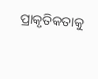ପ୍ରାକୃତିକତାକୁ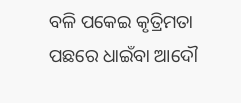ବଳି ପକେଇ କୃତ୍ରିମତା ପଛରେ ଧାଇଁବା ଆଦୌ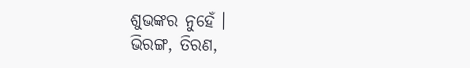ଶୁଭଙ୍କର ନୁହେଁ ।
ଭିରଙ୍ଗ, ତିରଣ,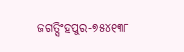ଜଗତ୍ସିଂହପୁର-୭୫୪୧୩୮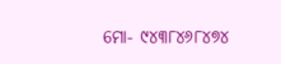ମୋ- ୯୪୩୮୪୬୮୪୭୪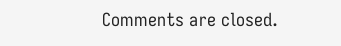Comments are closed.